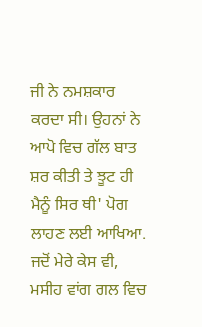ਜੀ ਨੇ ਨਮਸ਼ਕਾਰ ਕਰਦਾ ਸੀ। ਉਹਨਾਂ ਨੇ ਆਪੋ ਵਿਚ ਗੱਲ ਬਾਤ ਸ਼ਰ ਕੀਤੀ ਤੇ ਝੂਟ ਹੀ ਮੈਨੂੰ ਸਿਰ ਥੀ' ਪੋਗ ਲਾਹਣ ਲਈ ਆਖਿਆ. ਜਦੋਂ ਮੇਰੇ ਕੇਸ ਵੀ, ਮਸੀਹ ਵਾਂਗ ਗਲ ਵਿਚ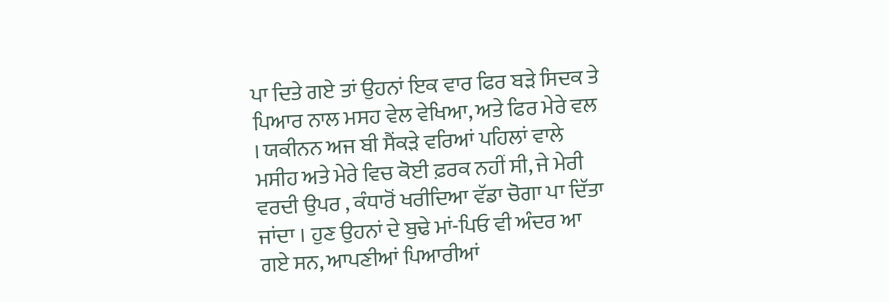ਪਾ ਦਿਤੇ ਗਏ ਤਾਂ ਉਹਨਾਂ ਇਕ ਵਾਰ ਫਿਰ ਬੜੇ ਸਿਦਕ ਤੇ ਪਿਆਰ ਨਾਲ ਮਸਹ ਵੇਲ ਵੇਖਿਆ, ਅਤੇ ਫਿਰ ਮੇਰੇ ਵਲ । ਯਕੀਨਨ ਅਜ ਬੀ ਸੈਂਕੜੇ ਵਰਿਆਂ ਪਹਿਲਾਂ ਵਾਲੇ ਮਸੀਹ ਅਤੇ ਮੇਰੇ ਵਿਚ ਕੋਈ ਫ਼ਰਕ ਨਹੀਂ ਸੀ, ਜੇ ਮੇਰੀ ਵਰਦੀ ਉਪਰ , ਕੰਧਾਰੋਂ ਖਰੀਦਿਆ ਵੱਡਾ ਚੋਗਾ ਪਾ ਦਿੱਤਾ ਜਾਂਦਾ । ਹੁਣ ਉਹਨਾਂ ਦੇ ਬੁਢੇ ਮਾਂ-ਪਿਓ ਵੀ ਅੰਦਰ ਆ ਗਏ ਸਨ, ਆਪਣੀਆਂ ਪਿਆਰੀਆਂ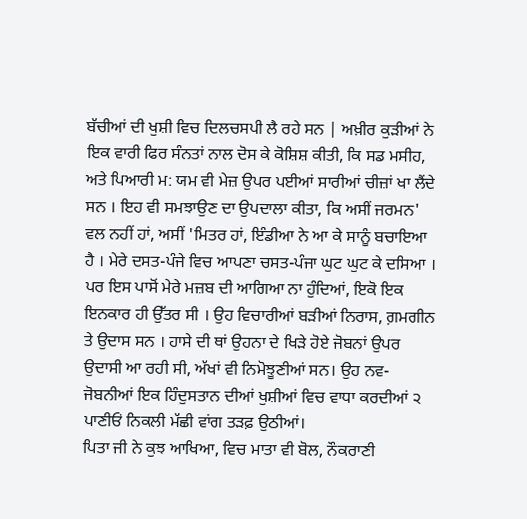ਬੱਚੀਆਂ ਦੀ ਖੁਸ਼ੀ ਵਿਚ ਦਿਲਚਸਪੀ ਲੈ ਰਹੇ ਸਨ | ਅਖ਼ੀਰ ਕੁੜੀਆਂ ਨੇ ਇਕ ਵਾਰੀ ਫਿਰ ਸੰਨਤਾਂ ਨਾਲ ਦੋਸ ਕੇ ਕੋਸ਼ਿਸ਼ ਕੀਤੀ, ਕਿ ਸਡ ਮਸੀਹ, ਅਤੇ ਪਿਆਰੀ ਮ: ਯਮ ਵੀ ਮੇਜ਼ ਉਪਰ ਪਈਆਂ ਸਾਰੀਆਂ ਚੀਜ਼ਾਂ ਖਾ ਲੈਂਦੇ ਸਨ । ਇਹ ਵੀ ਸਮਝਾਉਣ ਦਾ ਉਪਦਾਲਾ ਕੀਤਾ, ਕਿ ਅਸੀਂ ਜਰਮਨ' ਵਲ ਨਹੀਂ ਹਾਂ, ਅਸੀਂ 'ਮਿਤਰ ਹਾਂ, ਇੰਡੀਆ ਨੇ ਆ ਕੇ ਸਾਨੂੰ ਬਚਾਇਆ ਹੈ । ਮੇਰੇ ਦਸਤ-ਪੰਜੇ ਵਿਚ ਆਪਣਾ ਚਸਤ-ਪੰਜਾ ਘੁਟ ਘੁਟ ਕੇ ਦਸਿਆ ।
ਪਰ ਇਸ ਪਾਸੋਂ ਮੇਰੇ ਮਜ਼ਬ ਦੀ ਆਗਿਆ ਨਾ ਹੁੰਦਿਆਂ, ਇਕੋ ਇਕ ਇਨਕਾਰ ਹੀ ਉੱਤਰ ਸੀ । ਉਹ ਵਿਚਾਰੀਆਂ ਬੜੀਆਂ ਨਿਰਾਸ, ਗ਼ਮਗੀਨ ਤੇ ਉਦਾਸ ਸਨ । ਹਾਸੇ ਦੀ ਥਾਂ ਉਹਨਾ ਦੇ ਖਿੜੇ ਹੋਏ ਜੋਬਨਾਂ ਉਪਰ ਉਦਾਸੀ ਆ ਰਹੀ ਸੀ, ਅੱਖਾਂ ਵੀ ਨਿਮੋਝੂਣੀਆਂ ਸਨ। ਉਹ ਨਵ-ਜੋਬਨੀਆਂ ਇਕ ਹਿੰਦੁਸਤਾਨ ਦੀਆਂ ਖੁਸ਼ੀਆਂ ਵਿਚ ਵਾਧਾ ਕਰਦੀਆਂ ੨ ਪਾਣੀਓਂ ਨਿਕਲੀ ਮੱਛੀ ਵਾਂਗ ਤੜਫ਼ ਉਠੀਆਂ।
ਪਿਤਾ ਜੀ ਨੇ ਕੁਝ ਆਖਿਆ, ਵਿਚ ਮਾਤਾ ਵੀ ਬੋਲ, ਨੌਕਰਾਣੀ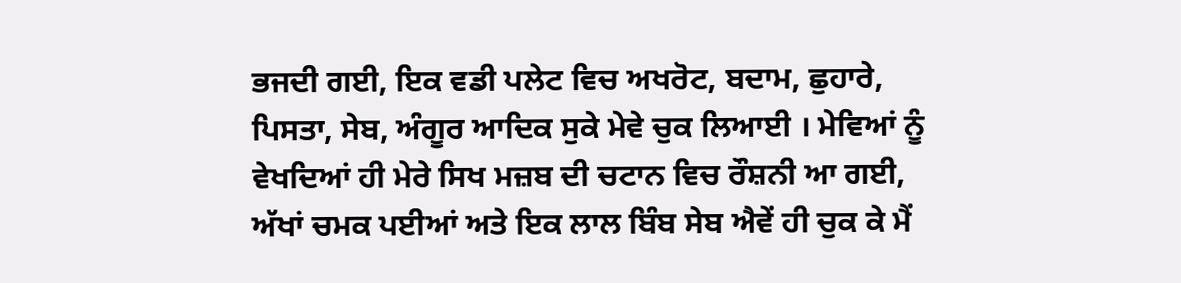ਭਜਦੀ ਗਈ, ਇਕ ਵਡੀ ਪਲੇਟ ਵਿਚ ਅਖਰੋਟ, ਬਦਾਮ, ਛੁਹਾਰੇ, ਪਿਸਤਾ, ਸੇਬ, ਅੰਗੂਰ ਆਦਿਕ ਸੁਕੇ ਮੇਵੇ ਚੁਕ ਲਿਆਈ । ਮੇਵਿਆਂ ਨੂੰ ਵੇਖਦਿਆਂ ਹੀ ਮੇਰੇ ਸਿਖ ਮਜ਼ਬ ਦੀ ਚਟਾਨ ਵਿਚ ਰੌਸ਼ਨੀ ਆ ਗਈ, ਅੱਖਾਂ ਚਮਕ ਪਈਆਂ ਅਤੇ ਇਕ ਲਾਲ ਬਿੰਬ ਸੇਬ ਐਵੇਂ ਹੀ ਚੁਕ ਕੇ ਮੈਂ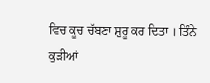ਵਿਚ ਕੂਚ ਚੱਬਣਾ ਸ਼ੁਰੂ ਕਰ ਦਿਤਾ । ਤਿੰਨੇ ਕੁੜੀਆਂ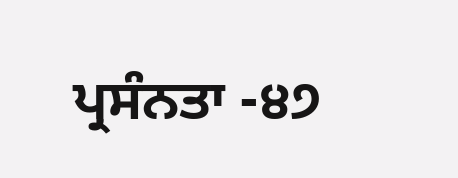ਪ੍ਰਸੰਨਤਾ -੪੭